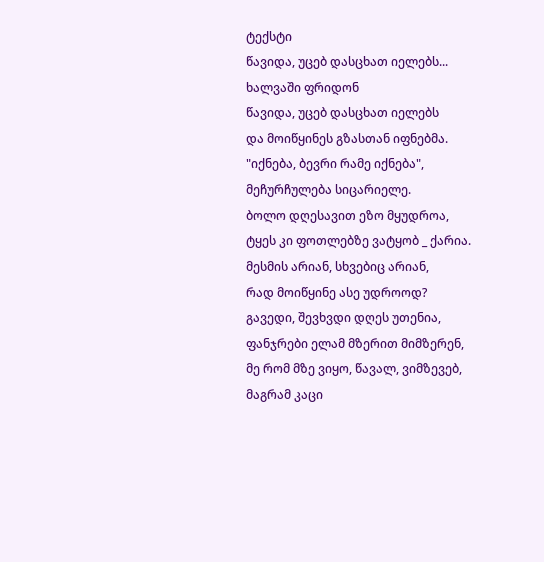ტექსტი
წავიდა, უცებ დასცხათ იელებს...
ხალვაში ფრიდონ
წავიდა, უცებ დასცხათ იელებს
და მოიწყინეს გზასთან იფნებმა.
"იქნება, ბევრი რამე იქნება",
მეჩურჩულება სიცარიელე.
ბოლო დღესავით ეზო მყუდროა,
ტყეს კი ფოთლებზე ვატყობ _ ქარია.
მესმის არიან, სხვებიც არიან,
რად მოიწყინე ასე უდროოდ?
გავედი, შევხვდი დღეს უთენია,
ფანჯრები ელამ მზერით მიმზერენ,
მე რომ მზე ვიყო, წავალ, ვიმზევებ,
მაგრამ კაცი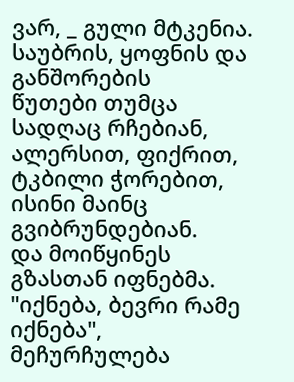ვარ, _ გული მტკენია.
საუბრის, ყოფნის და განშორების
წუთები თუმცა სადღაც რჩებიან,
ალერსით, ფიქრით, ტკბილი ჭორებით,
ისინი მაინც გვიბრუნდებიან.
და მოიწყინეს გზასთან იფნებმა.
"იქნება, ბევრი რამე იქნება",
მეჩურჩულება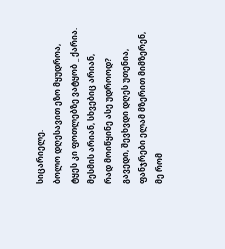სიცარიელე.
ბოლო დღესავით ეზო მყუდროა,
ტყეს კი ფოთლებზე ვატყობ _ ქარია.
მესმის არიან, სხვებიც არიან,
რად მოიწყინე ასე უდროოდ?
გავედი, შევხვდი დღეს უთენია,
ფანჯრები ელამ მზერით მიმზერენ,
მე რომ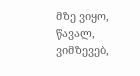მზე ვიყო, წავალ, ვიმზევებ,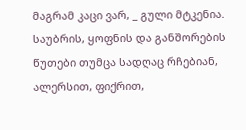მაგრამ კაცი ვარ, _ გული მტკენია.
საუბრის, ყოფნის და განშორების
წუთები თუმცა სადღაც რჩებიან,
ალერსით, ფიქრით,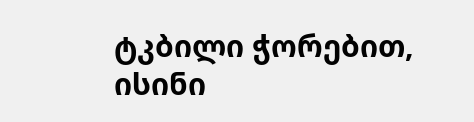ტკბილი ჭორებით,
ისინი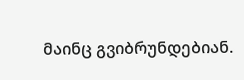მაინც გვიბრუნდებიან.